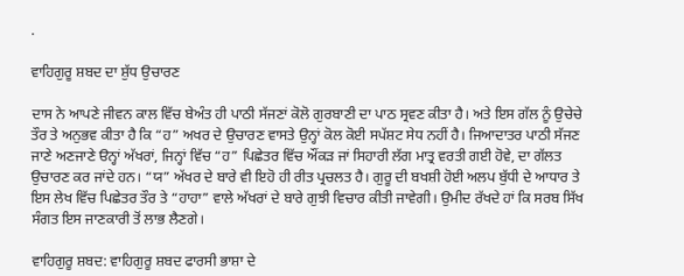.

ਵਾਹਿਗੁਰੂ ਸ਼ਬਦ ਦਾ ਸ਼ੁੱਧ ਉਚਾਰਣ

ਦਾਸ ਨੇ ਆਪਣੇ ਜੀਵਨ ਕਾਲ ਵਿੱਚ ਬੇਅੰਤ ਹੀ ਪਾਠੀ ਸੱਜਣਾਂ ਕੋਲੋ ਗੁਰਬਾਣੀ ਦਾ ਪਾਠ ਸ੍ਰਵਣ ਕੀਤਾ ਹੈ। ਅਤੇ ਇਸ ਗੱਲ ਨੂੰ ਉਚੇਚੇ ਤੌਰ ਤੇ ਅਨੁਭਵ ਕੀਤਾ ਹੈ ਕਿ “ਹ” ਅਖਰ ਦੇ ਉਚਾਰਣ ਵਾਸਤੇ ਉਨ੍ਹਾਂ ਕੋਲ ਕੋਈ ਸਪੱਸ਼ਟ ਸੇਧ ਨਹੀਂ ਹੈ। ਜਿਆਦਾਤਰ ਪਾਠੀ ਸੱਜਣ ਜਾਣੇ ਅਣਜਾਣੇ ੳਨ੍ਹਾਂ ਅੱਖਰਾਂ, ਜਿਨ੍ਹਾਂ ਵਿੱਚ “ਹ” ਪਿਛੇਤਰ ਵਿੱਚ ਔਂਕੜ ਜਾਂ ਸਿਹਾਰੀ ਲੱਗ ਮਾਤ੍ਰ ਵਰਤੀ ਗਈ ਹੋਵੇ, ਦਾ ਗੱਲਤ ਉਚਾਰਣ ਕਰ ਜਾਂਦੇ ਹਨ। “ਯ” ਅੱਖਰ ਦੇ ਬਾਰੇ ਵੀ ਇਹੋ ਹੀ ਰੀਤ ਪ੍ਰਚਲਤ ਹੈ। ਗੁਰੂ ਦੀ ਬਖਸ਼ੀ ਹੋਈ ਅਲਪ ਬੁੱਧੀ ਦੇ ਆਧਾਰ ਤੇ ਇਸ ਲੇਖ ਵਿੱਚ ਪਿਛੇਤਰ ਤੌਰ ਤੇ “ਹਾਹਾ” ਵਾਲੇ ਅੱਖਰਾਂ ਦੇ ਬਾਰੇ ਗੁਝੀ ਵਿਚਾਰ ਕੀਤੀ ਜਾਵੇਗੀ। ਉਮੀਦ ਰੱਖਦੇ ਹਾਂ ਕਿ ਸਰਬ ਸਿੱਖ ਸੰਗਤ ਇਸ ਜਾਣਕਾਰੀ ਤੋਂ ਲਾਭ ਲੈਣਗੇ।

ਵਾਹਿਗੁਰੂ ਸ਼ਬਦ: ਵਾਹਿਗੁਰੂ ਸ਼ਬਦ ਫਾਰਸੀ ਭਾਸ਼ਾ ਦੇ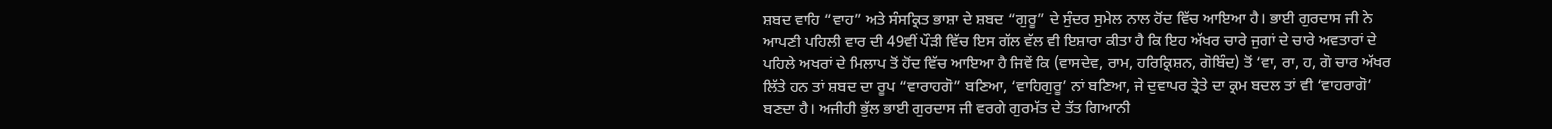ਸ਼ਬਦ ਵਾਹਿ “ਵਾਹ” ਅਤੇ ਸੰਸਕ੍ਰਿਤ ਭਾਸ਼ਾ ਦੇ ਸ਼ਬਦ “ਗੁਰੂ” ਦੇ ਸੁੰਦਰ ਸੁਮੇਲ ਨਾਲ ਹੋਂਦ ਵਿੱਚ ਆਇਆ ਹੈ। ਭਾਈ ਗੁਰਦਾਸ ਜੀ ਨੇ ਆਪਣੀ ਪਹਿਲੀ ਵਾਰ ਦੀ 49ਵੀਂ ਪੌੜੀ ਵਿੱਚ ਇਸ ਗੱਲ ਵੱਲ ਵੀ ਇਸ਼ਾਰਾ ਕੀਤਾ ਹੈ ਕਿ ਇਹ ਅੱਖਰ ਚਾਰੇ ਜੁਗਾਂ ਦੇ ਚਾਰੇ ਅਵਤਾਰਾਂ ਦੇ ਪਹਿਲੇ ਅਖਰਾਂ ਦੇ ਮਿਲਾਪ ਤੋਂ ਹੋਂਦ ਵਿੱਚ ਆਇਆ ਹੈ ਜਿਵੇਂ ਕਿ (ਵਾਸਦੇਵ, ਰਾਮ, ਹਰਿਕ੍ਰਿਸ਼ਨ, ਗੋਬਿੰਦ) ਤੋਂ ‘ਵਾ, ਰਾ, ਹ, ਗੋ ਚਾਰ ਅੱਖਰ ਲਿੱਤੇ ਹਨ ਤਾਂ ਸ਼ਬਦ ਦਾ ਰੂਪ “ਵਾਰਾਹਗੋ” ਬਣਿਆ, ‘ਵਾਹਿਗੁਰੂ’ ਨਾਂ ਬਣਿਆ, ਜੇ ਦੁਵਾਪਰ ਤ੍ਰੇਤੇ ਦਾ ਕ੍ਰਮ ਬਦਲ ਤਾਂ ਵੀ ‘ਵਾਹਰਾਗੋ’ ਬਣਦਾ ਹੈ। ਅਜੀਹੀ ਭੁੱਲ ਭਾਈ ਗੁਰਦਾਸ ਜੀ ਵਰਗੇ ਗੁਰਮੱਤ ਦੇ ਤੱਤ ਗਿਆਨੀ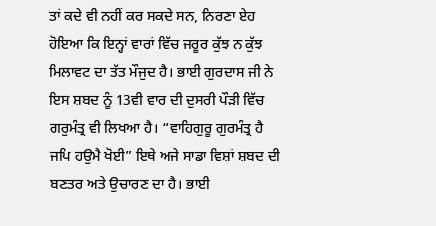ਤਾਂ ਕਦੇ ਵੀ ਨਹੀਂ ਕਰ ਸਕਦੇ ਸਨ, ਨਿਰਣਾ ਏਹ ਹੋਇਆ ਕਿ ਇਨ੍ਹਾਂ ਵਾਰਾਂ ਵਿੱਚ ਜਰੂਰ ਕੁੱਝ ਨ ਕੁੱਝ ਮਿਲਾਵਟ ਦਾ ਤੱਤ ਮੌਜੁਦ ਹੈ। ਭਾਈ ਗੁਰਦਾਸ ਜੀ ਨੇ ਇਸ ਸ਼ਬਦ ਨੂੰ 13ਵੀ ਵਾਰ ਦੀ ਦੁਸਰੀ ਪੌੜੀ ਵਿੱਚ ਗਰੁਮੰਤ੍ਰ ਵੀ ਲਿਖਆ ਹੈ। “ਵਾਹਿਗੁਰੂ ਗੁਰਮੰਤ੍ਰ ਹੈ ਜਪਿ ਹਉਮੈ ਖੋਈ” ਇਥੇ ਅਜੇ ਸਾਡਾ ਵਿਸ਼ਾਂ ਸ਼ਬਦ ਦੀ ਬਣਤਰ ਅਤੇ ਉਚਾਰਣ ਦਾ ਹੈ। ਭਾਈ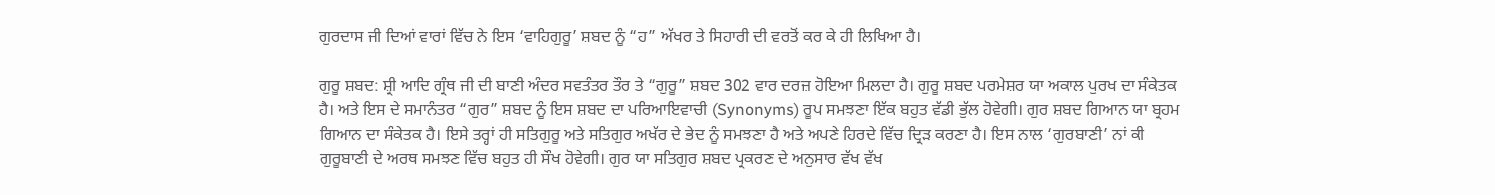ਗੁਰਦਾਸ ਜੀ ਦਿਆਂ ਵਾਰਾਂ ਵਿੱਚ ਨੇ ਇਸ ‘ਵਾਹਿਗੁਰੂ’ ਸ਼ਬਦ ਨੂੰ “ਹ” ਅੱਖਰ ਤੇ ਸਿਹਾਰੀ ਦੀ ਵਰਤੋਂ ਕਰ ਕੇ ਹੀ ਲਿਖਿਆ ਹੈ।

ਗੁਰੂ ਸ਼ਬਦ: ਸ਼੍ਰੀ ਆਦਿ ਗ੍ਰੰਥ ਜੀ ਦੀ ਬਾਣੀ ਅੰਦਰ ਸਵਤੰਤਰ ਤੌਰ ਤੇ “ਗੁਰੂ” ਸ਼ਬਦ 302 ਵਾਰ ਦਰਜ਼ ਹੋਇਆ ਮਿਲਦਾ ਹੈ। ਗੁਰੂ ਸ਼ਬਦ ਪਰਮੇਸ਼ਰ ਯਾ ਅਕਾਲ ਪੁਰਖ ਦਾ ਸੰਕੇਤਕ ਹੈ। ਅਤੇ ਇਸ ਦੇ ਸਮਾਨੰਤਰ “ਗੁਰ” ਸ਼ਬਦ ਨੂੰ ਇਸ ਸ਼ਬਦ ਦਾ ਪਰਿਆਇਵਾਚੀ (Synonyms) ਰੂਪ ਸਮਝਣਾ ਇੱਕ ਬਹੁਤ ਵੱਡੀ ਭੁੱਲ ਹੋਵੇਗੀ। ਗੁਰ ਸ਼ਬਦ ਗਿਆਨ ਯਾ ਬ੍ਰਹਮ ਗਿਆਨ ਦਾ ਸੰਕੇਤਕ ਹੈ। ਇਸੇ ਤਰ੍ਹਾਂ ਹੀ ਸਤਿਗੁਰੂ ਅਤੇ ਸਤਿਗੁਰ ਅਖੱਰ ਦੇ ਭੇਦ ਨੂੰ ਸਮਝਣਾ ਹੈ ਅਤੇ ਅਪਣੇ ਹਿਰਦੇ ਵਿੱਚ ਦ੍ਰਿੜ ਕਰਣਾ ਹੈ। ਇਸ ਨਾਲ ‘ਗੁਰਬਾਣੀ’ ਨਾਂ ਕੀ ਗੁਰੂਬਾਣੀ ਦੇ ਅਰਥ ਸਮਝਣ ਵਿੱਚ ਬਹੁਤ ਹੀ ਸੌਖ ਹੋਵੇਗੀ। ਗੁਰ ਯਾ ਸਤਿਗੁਰ ਸ਼ਬਦ ਪ੍ਰਕਰਣ ਦੇ ਅਨੁਸਾਰ ਵੱਖ ਵੱਖ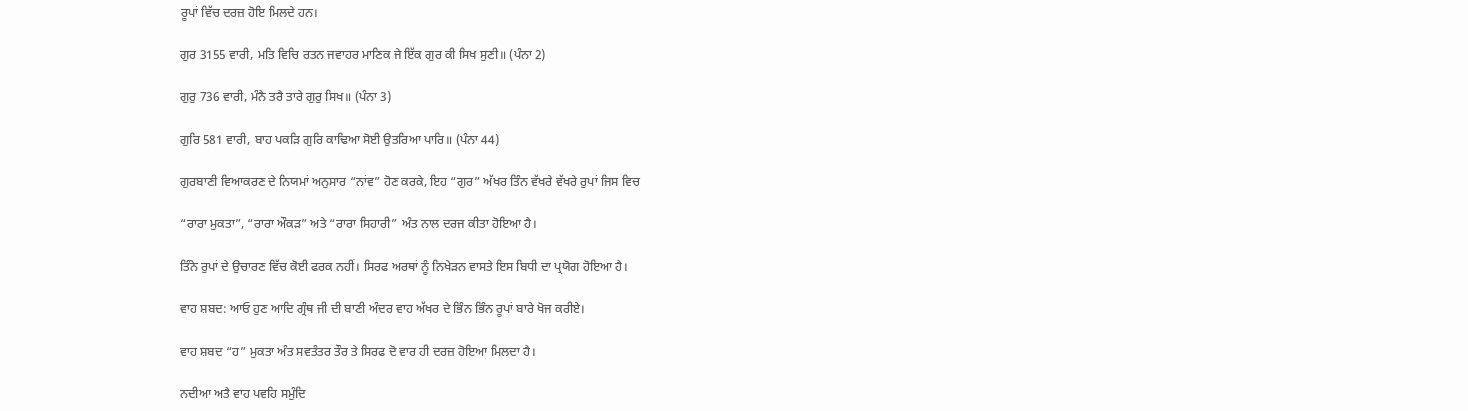ਰੂਪਾਂ ਵਿੱਚ ਦਰਜ਼ ਹੋਇ ਮਿਲਦੇ ਹਨ।

ਗੁਰ 3155 ਵਾਰੀ, ਮਤਿ ਵਿਚਿ ਰਤਨ ਜਵਾਹਰ ਮਾਣਿਕ ਜੇ ਇੱਕ ਗੁਰ ਕੀ ਸਿਖ ਸੁਣੀ॥ (ਪੰਨਾ 2)

ਗੁਰੁ 736 ਵਾਰੀ, ਮੰਨੈ ਤਰੈ ਤਾਰੇ ਗੁਰੁ ਸਿਖ॥ (ਪੰਨਾ 3)

ਗੁਰਿ 581 ਵਾਰੀ, ਬਾਹ ਪਕੜਿ ਗੁਰਿ ਕਾਢਿਆ ਸੋਈ ਉਤਰਿਆ ਪਾਰਿ॥ (ਪੰਨਾ 44)

ਗੁਰਬਾਣੀ ਵਿਆਕਰਣ ਦੇ ਨਿਯਮਾਂ ਅਨੁਸਾਰ “ਨਾਂਵ” ਹੋਣ ਕਰਕੇ, ਇਹ “ਗੁਰ” ਅੱਖਰ ਤਿੰਨ ਵੱਖਰੇ ਵੱਖਰੇ ਰੁਪਾਂ ਜਿਸ ਵਿਚ

“ਰਾਰਾ ਮੁਕਤਾ”, “ਰਾਰਾ ਔਕੜ” ਅਤੇ “ਰਾਰਾ ਸਿਹਾਰੀ” ਅੰਤ ਨਾਲ ਦਰਜ ਕੀਤਾ ਹੋਇਆ ਹੈ।

ਤਿੰਨੇ ਰੁਪਾਂ ਦੇ ਉਚਾਰਣ ਵਿੱਚ ਕੋਈ ਫਰਕ ਨਹੀਂ। ਸਿਰਫ ਅਰਥਾਂ ਨੂੰ ਨਿਖੇੜਨ ਵਾਸਤੇ ਇਸ ਬਿਧੀ ਦਾ ਪ੍ਰਯੋਗ ਹੋਇਆ ਹੈ।

ਵਾਹ ਸ਼ਬਦ: ਆਓ ਹੁਣ ਆਦਿ ਗ੍ਰੰਥ ਜੀ ਦੀ ਬਾਣੀ ਅੰਦਰ ਵਾਹ ਅੱਖਰ ਦੇ ਭਿੰਨ ਭਿੰਨ ਰੂਪਾਂ ਬਾਰੇ ਖੋਜ ਕਰੀਏ।

ਵਾਹ ਸ਼ਬਦ “ਹ” ਮੁਕਤਾ ਅੰਤ ਸਵਤੰਤਰ ਤੌਰ ਤੇ ਸਿਰਫ ਦੋ ਵਾਰ ਹੀ ਦਰਜ਼ ਹੋਇਆ ਮਿਲਦਾ ਹੈ।

ਨਦੀਆ ਅਤੈ ਵਾਹ ਪਵਹਿ ਸਮੁੰਦਿ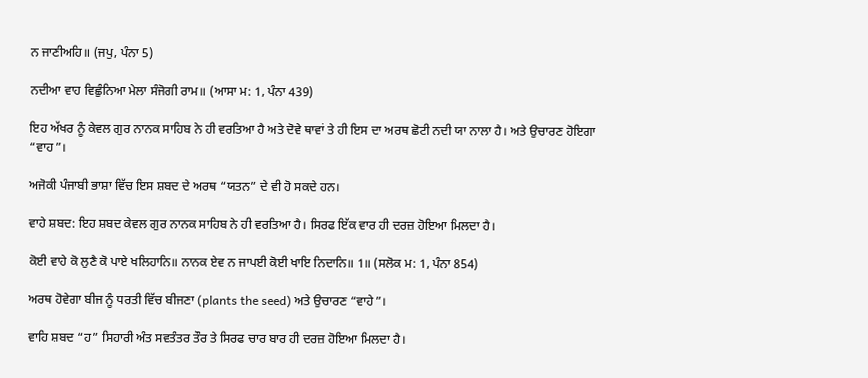ਨ ਜਾਣੀਅਹਿ॥ (ਜਪੁ, ਪੰਨਾ 5)

ਨਦੀਆ ਵਾਹ ਵਿਛੁੰਨਿਆ ਮੇਲਾ ਸੰਜੋਗੀ ਰਾਮ॥ (ਆਸਾ ਮ: 1, ਪੰਨਾ 439)

ਇਹ ਅੱਖਰ ਨੂੰ ਕੇਵਲ ਗੁਰ ਨਾਨਕ ਸਾਹਿਬ ਨੇ ਹੀ ਵਰਤਿਆ ਹੈ ਅਤੇ ਦੋਵੇ ਥਾਵਾਂ ਤੇ ਹੀ ਇਸ ਦਾ ਅਰਥ ਛੋਟੀ ਨਦੀ ਯਾ ਨਾਲਾ ਹੈ। ਅਤੇ ਉਚਾਰਣ ਹੋਇਗਾ “ਵਾਹ”।

ਅਜੋਕੀ ਪੰਜਾਬੀ ਭਾਸ਼ਾ ਵਿੱਚ ਇਸ ਸ਼ਬਦ ਦੇ ਅਰਥ “ਯਤਨ” ਦੇ ਵੀ ਹੋ ਸਕਦੇ ਹਨ।

ਵਾਹੇ ਸ਼ਬਦ: ਇਹ ਸ਼ਬਦ ਕੇਵਲ ਗੁਰ ਨਾਨਕ ਸਾਹਿਬ ਨੇ ਹੀ ਵਰਤਿਆ ਹੈ। ਸਿਰਫ ਇੱਕ ਵਾਰ ਹੀ ਦਰਜ਼ ਹੋਇਆ ਮਿਲਦਾ ਹੈ।

ਕੋਈ ਵਾਹੇ ਕੋ ਲੁਣੈ ਕੋ ਪਾਏ ਖਲਿਹਾਨਿ॥ ਨਾਨਕ ਏਵ ਨ ਜਾਪਈ ਕੋਈ ਖਾਇ ਨਿਦਾਨਿ॥ 1॥ (ਸਲੋਕ ਮ: 1, ਪੰਨਾ 854)

ਅਰਥ ਹੋਵੇਗਾ ਬੀਜ ਨੂੰ ਧਰਤੀ ਵਿੱਚ ਬੀਜਣਾ (plants the seed) ਅਤੇ ਉਚਾਰਣ “ਵਾਹੇ”।

ਵਾਹਿ ਸ਼ਬਦ “ਹ” ਸਿਹਾਰੀ ਅੰਤ ਸਵਤੰਤਰ ਤੌਰ ਤੇ ਸਿਰਫ ਚਾਰ ਬਾਰ ਹੀ ਦਰਜ਼ ਹੋਇਆ ਮਿਲਦਾ ਹੈ।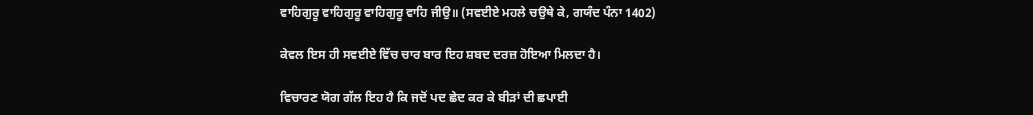ਵਾਹਿਗੁਰੂ ਵਾਹਿਗੁਰੂ ਵਾਹਿਗੁਰੂ ਵਾਹਿ ਜੀਉ॥ (ਸਵਈਏ ਮਹਲੇ ਚਉਥੇ ਕੇ, ਗਯੰਦ ਪੰਨਾ 1402)

ਕੇਵਲ ਇਸ ਹੀ ਸਵਈਏ ਵਿੱਚ ਚਾਰ ਬਾਰ ਇਹ ਸ਼ਬਦ ਦਰਜ਼ ਹੋਇਆ ਮਿਲਦਾ ਹੈ।

ਵਿਚਾਰਣ ਯੋਗ ਗੱਲ ਇਹ ਹੈ ਕਿ ਜਦੋਂ ਪਦ ਛੇਦ ਕਰ ਕੇ ਬੀੜਾਂ ਦੀ ਛਪਾਈ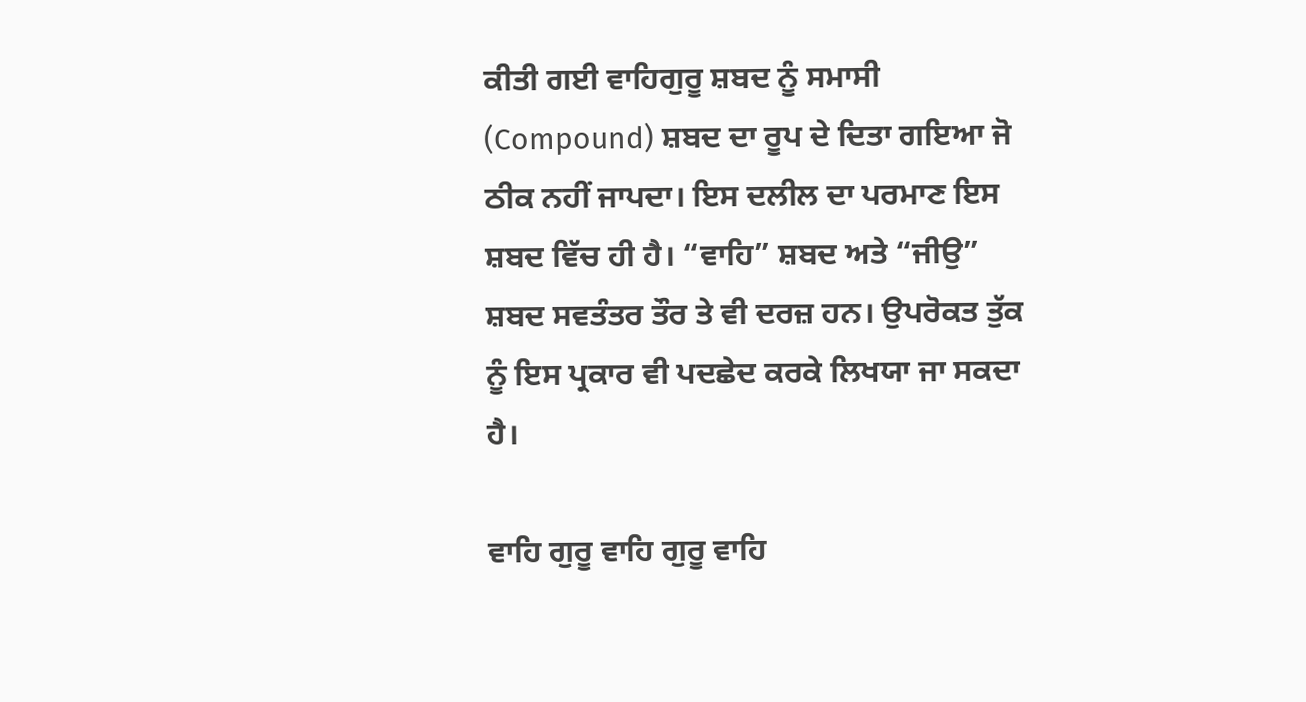ਕੀਤੀ ਗਈ ਵਾਹਿਗੁਰੂ ਸ਼ਬਦ ਨੂੰ ਸਮਾਸੀ (Compound) ਸ਼ਬਦ ਦਾ ਰੂਪ ਦੇ ਦਿਤਾ ਗਇਆ ਜੋ ਠੀਕ ਨਹੀਂ ਜਾਪਦਾ। ਇਸ ਦਲੀਲ ਦਾ ਪਰਮਾਣ ਇਸ ਸ਼ਬਦ ਵਿੱਚ ਹੀ ਹੈ। “ਵਾਹਿ” ਸ਼ਬਦ ਅਤੇ “ਜੀਉ” ਸ਼ਬਦ ਸਵਤੰਤਰ ਤੌਰ ਤੇ ਵੀ ਦਰਜ਼ ਹਨ। ਉਪਰੋਕਤ ਤੁੱਕ ਨੂੰ ਇਸ ਪ੍ਰਕਾਰ ਵੀ ਪਦਛੇਦ ਕਰਕੇ ਲਿਖਯਾ ਜਾ ਸਕਦਾ ਹੈ।

ਵਾਹਿ ਗੁਰੂ ਵਾਹਿ ਗੁਰੂ ਵਾਹਿ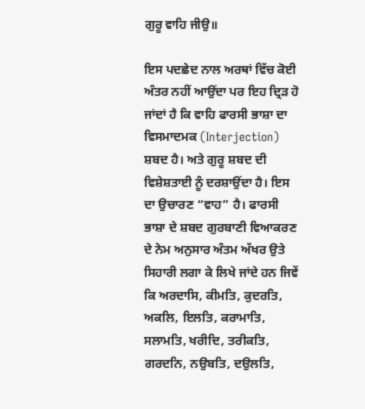ਗੁਰੂ ਵਾਹਿ ਜੀਉ॥

ਇਸ ਪਦਛੇਦ ਨਾਲ ਅਰਥਾਂ ਵਿੱਚ ਕੋਈ ਅੰਤਰ ਨਹੀਂ ਆਉਂਦਾ ਪਰ ਇਹ ਦ੍ਰਿੜ ਹੋ ਜਾਂਦਾਂ ਹੈ ਕਿ ਵਾਹਿ ਫਾਰਸੀ ਭਾਸ਼ਾ ਦਾ ਵਿਸਮਾਦਮਕ (Interjection) ਸ਼ਬਦ ਹੈ। ਅਤੇ ਗੁਰੂ ਸ਼ਬਦ ਦੀ ਵਿਸ਼ੇਸ਼ਤਾਈ ਨੂੰ ਦਰਸ਼ਾਉਂਦਾ ਹੈ। ਇਸ ਦਾ ਉਚਾਰਣ “ਵਾਹ” ਹੈ। ਫਾਰਸੀ ਭਾਸ਼ਾ ਦੇ ਸ਼ਬਦ ਗੁਰਬਾਣੀ ਵਿਆਕਰਣ ਦੇ ਨੇਮ ਅਨੁਸਾਰ ਅੰਤਮ ਅੱਖਰ ਉਤੇ ਸਿਹਾਰੀ ਲਗਾ ਕੇ ਲਿਖੇ ਜਾਂਦੇ ਹਨ ਜਿਵੇਂ ਕਿ ਅਰਦਾਸਿ, ਕੀਮਤਿ, ਕੁਦਰਤਿ, ਅਕਲਿ, ਇਲਤਿ, ਕਰਾਮਾਤਿ, ਸਲਾਮਤਿ, ਖਰੀਦਿ, ਤਰੀਕਤਿ, ਗਰਦਨਿ, ਨਉਬਤਿ, ਦਉਲਤਿ,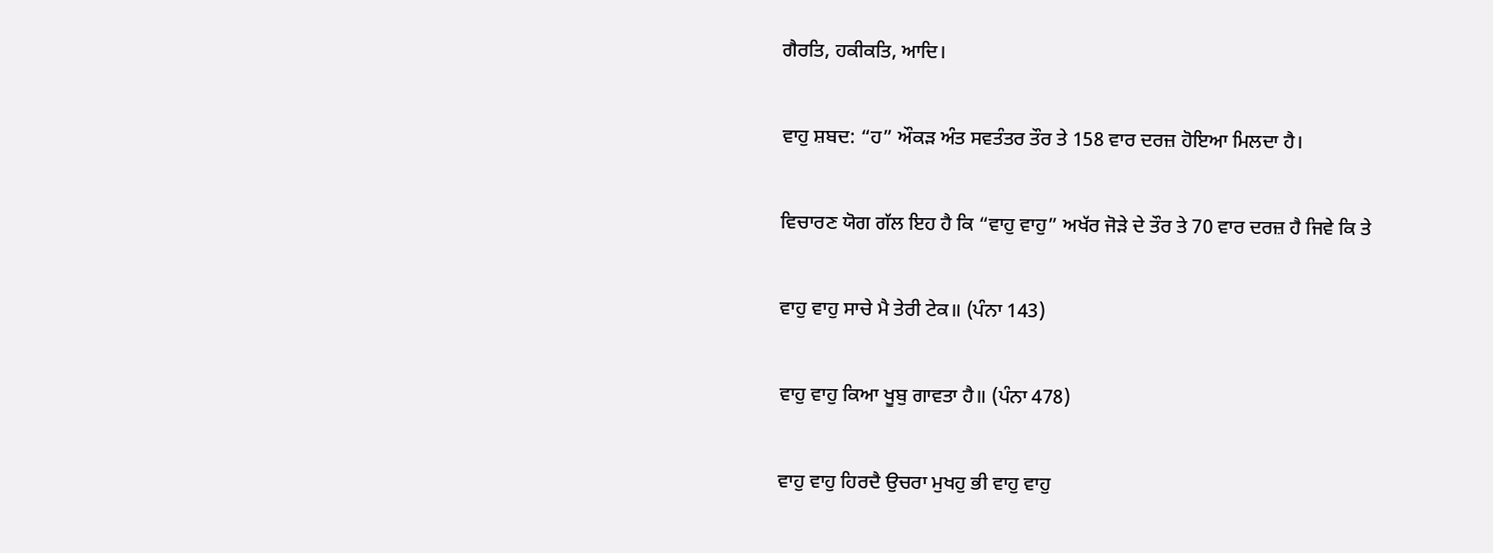ਗੈਰਤਿ, ਹਕੀਕਤਿ, ਆਦਿ।

ਵਾਹੁ ਸ਼ਬਦ: “ਹ” ਔਕੜ ਅੰਤ ਸਵਤੰਤਰ ਤੌਰ ਤੇ 158 ਵਾਰ ਦਰਜ਼ ਹੋਇਆ ਮਿਲਦਾ ਹੈ।

ਵਿਚਾਰਣ ਯੋਗ ਗੱਲ ਇਹ ਹੈ ਕਿ “ਵਾਹੁ ਵਾਹੁ” ਅਖੱਰ ਜੋੜੇ ਦੇ ਤੌਰ ਤੇ 70 ਵਾਰ ਦਰਜ਼ ਹੈ ਜਿਵੇ ਕਿ ਤੇ

ਵਾਹੁ ਵਾਹੁ ਸਾਚੇ ਮੈ ਤੇਰੀ ਟੇਕ॥ (ਪੰਨਾ 143)

ਵਾਹੁ ਵਾਹੁ ਕਿਆ ਖੂਬੁ ਗਾਵਤਾ ਹੈ॥ (ਪੰਨਾ 478)

ਵਾਹੁ ਵਾਹੁ ਹਿਰਦੈ ਉਚਰਾ ਮੁਖਹੁ ਭੀ ਵਾਹੁ ਵਾਹੁ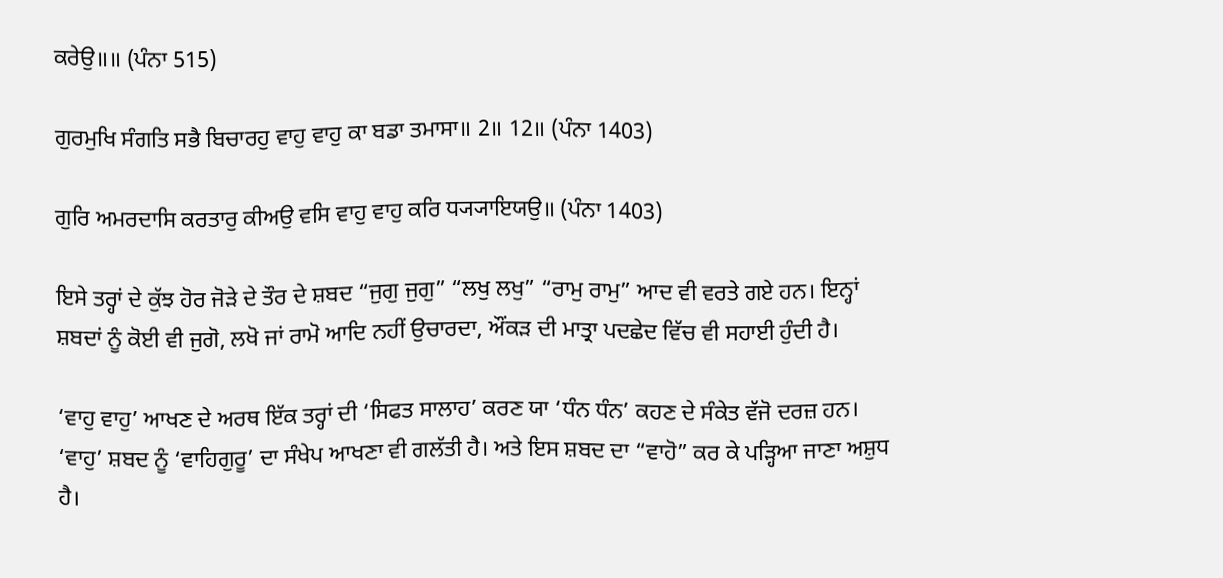ਕਰੇਉ॥॥ (ਪੰਨਾ 515)

ਗੁਰਮੁਖਿ ਸੰਗਤਿ ਸਭੈ ਬਿਚਾਰਹੁ ਵਾਹੁ ਵਾਹੁ ਕਾ ਬਡਾ ਤਮਾਸਾ॥ 2॥ 12॥ (ਪੰਨਾ 1403)

ਗੁਰਿ ਅਮਰਦਾਸਿ ਕਰਤਾਰੁ ਕੀਅਉ ਵਸਿ ਵਾਹੁ ਵਾਹੁ ਕਰਿ ਧ੍ਯ੍ਯਾਇਯਉ॥ (ਪੰਨਾ 1403)

ਇਸੇ ਤਰ੍ਹਾਂ ਦੇ ਕੁੱਝ ਹੋਰ ਜੋੜੇ ਦੇ ਤੌਰ ਦੇ ਸ਼ਬਦ “ਜੁਗੁ ਜੁਗੁ” “ਲਖੁ ਲਖੁ” “ਰਾਮੁ ਰਾਮੁ” ਆਦ ਵੀ ਵਰਤੇ ਗਏ ਹਨ। ਇਨ੍ਹਾਂ ਸ਼ਬਦਾਂ ਨੂੰ ਕੋਈ ਵੀ ਜੁਗੋ, ਲਖੋ ਜਾਂ ਰਾਮੋ ਆਦਿ ਨਹੀਂ ਉਚਾਰਦਾ, ਔਂਕੜ ਦੀ ਮਾਤ੍ਰਾ ਪਦਛੇਦ ਵਿੱਚ ਵੀ ਸਹਾਈ ਹੁੰਦੀ ਹੈ।

‘ਵਾਹੁ ਵਾਹੁ’ ਆਖਣ ਦੇ ਅਰਥ ਇੱਕ ਤਰ੍ਹਾਂ ਦੀ ‘ਸਿਫਤ ਸਾਲਾਹ’ ਕਰਣ ਯਾ ‘ਧੰਨ ਧੰਨ’ ਕਹਣ ਦੇ ਸੰਕੇਤ ਵੱਜੋ ਦਰਜ਼ ਹਨ। ‘ਵਾਹੁ’ ਸ਼ਬਦ ਨੂੰ ‘ਵਾਹਿਗੁਰੂ’ ਦਾ ਸੰਖੇਪ ਆਖਣਾ ਵੀ ਗਲੱਤੀ ਹੈ। ਅਤੇ ਇਸ ਸ਼ਬਦ ਦਾ “ਵਾਹੋ” ਕਰ ਕੇ ਪੜ੍ਹਿਆ ਜਾਣਾ ਅਸ਼ੁਧ ਹੈ।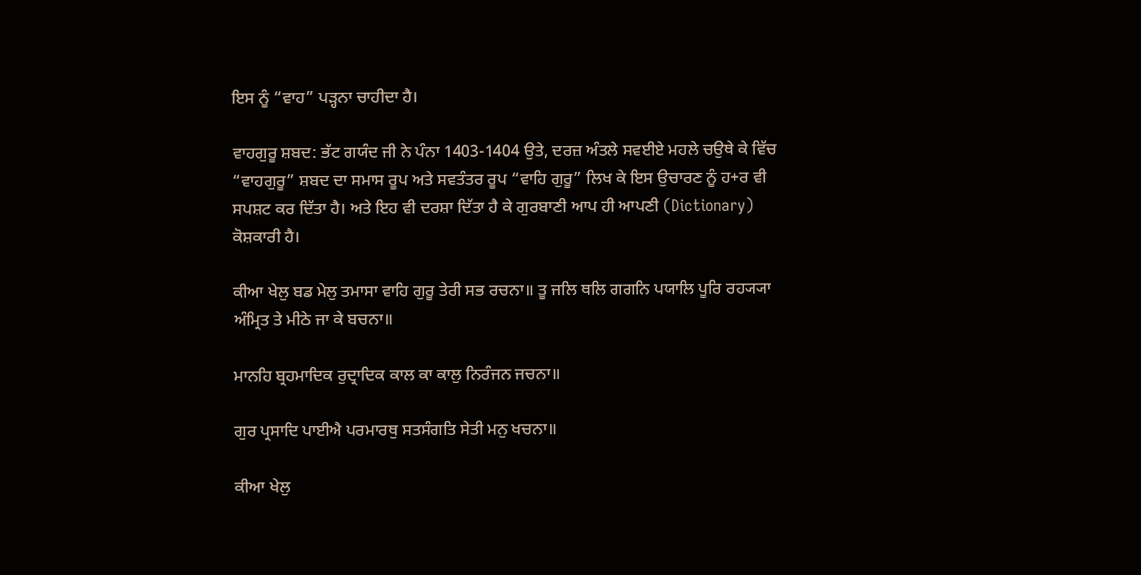ਇਸ ਨੂੰ “ਵਾਹ” ਪੜ੍ਹਨਾ ਚਾਹੀਦਾ ਹੈ।

ਵਾਹਗੁਰੂ ਸ਼ਬਦ: ਭੱਟ ਗਯੰਦ ਜੀ ਨੇ ਪੰਨਾ 1403-1404 ਉਤੇ, ਦਰਜ਼ ਅੰਤਲੇ ਸਵਈਏ ਮਹਲੇ ਚਉਥੇ ਕੇ ਵਿੱਚ “ਵਾਹਗੁਰੂ” ਸ਼ਬਦ ਦਾ ਸਮਾਸ ਰੂਪ ਅਤੇ ਸਵਤੰਤਰ ਰੂਪ “ਵਾਹਿ ਗੁਰੂ” ਲਿਖ ਕੇ ਇਸ ਉਚਾਰਣ ਨੂੰ ਹ+ਰ ਵੀ ਸਪਸ਼ਟ ਕਰ ਦਿੱਤਾ ਹੈ। ਅਤੇ ਇਹ ਵੀ ਦਰਸ਼ਾ ਦਿੱਤਾ ਹੈ ਕੇ ਗੁਰਬਾਣੀ ਆਪ ਹੀ ਆਪਣੀ (Dictionary) ਕੋਸ਼ਕਾਰੀ ਹੈ।

ਕੀਆ ਖੇਲੁ ਬਡ ਮੇਲੁ ਤਮਾਸਾ ਵਾਹਿ ਗੁਰੂ ਤੇਰੀ ਸਭ ਰਚਨਾ॥ ਤੂ ਜਲਿ ਥਲਿ ਗਗਨਿ ਪਯਾਲਿ ਪੂਰਿ ਰਹ੍ਯ੍ਯਾ ਅੰਮ੍ਰਿਤ ਤੇ ਮੀਠੇ ਜਾ ਕੇ ਬਚਨਾ॥

ਮਾਨਹਿ ਬ੍ਰਹਮਾਦਿਕ ਰੁਦ੍ਰਾਦਿਕ ਕਾਲ ਕਾ ਕਾਲੁ ਨਿਰੰਜਨ ਜਚਨਾ॥

ਗੁਰ ਪ੍ਰਸਾਦਿ ਪਾਈਐ ਪਰਮਾਰਥੁ ਸਤਸੰਗਤਿ ਸੇਤੀ ਮਨੁ ਖਚਨਾ॥

ਕੀਆ ਖੇਲੁ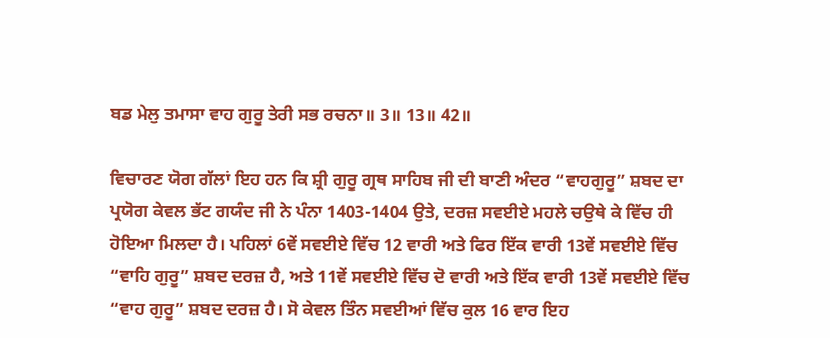ਬਡ ਮੇਲੁ ਤਮਾਸਾ ਵਾਹ ਗੁਰੂ ਤੇਰੀ ਸਭ ਰਚਨਾ॥ 3॥ 13॥ 42॥

ਵਿਚਾਰਣ ਯੋਗ ਗੱਲਾਂ ਇਹ ਹਨ ਕਿ ਸ਼੍ਰੀ ਗੁਰੂ ਗ੍ਰਥ ਸਾਹਿਬ ਜੀ ਦੀ ਬਾਣੀ ਅੰਦਰ “ਵਾਹਗੁਰੂ” ਸ਼ਬਦ ਦਾ ਪ੍ਰਯੋਗ ਕੇਵਲ ਭੱਟ ਗਯੰਦ ਜੀ ਨੇ ਪੰਨਾ 1403-1404 ਉਤੇ, ਦਰਜ਼ ਸਵਈਏ ਮਹਲੇ ਚਉਥੇ ਕੇ ਵਿੱਚ ਹੀ ਹੋਇਆ ਮਿਲਦਾ ਹੈ। ਪਹਿਲਾਂ 6ਵੇਂ ਸਵਈਏ ਵਿੱਚ 12 ਵਾਰੀ ਅਤੇ ਫਿਰ ਇੱਕ ਵਾਰੀ 13ਵੇਂ ਸਵਈਏ ਵਿੱਚ “ਵਾਹਿ ਗੁਰੂ” ਸ਼ਬਦ ਦਰਜ਼ ਹੈ, ਅਤੇ 11ਵੇਂ ਸਵਈਏ ਵਿੱਚ ਦੋ ਵਾਰੀ ਅਤੇ ਇੱਕ ਵਾਰੀ 13ਵੇਂ ਸਵਈਏ ਵਿੱਚ “ਵਾਹ ਗੁਰੂ” ਸ਼ਬਦ ਦਰਜ਼ ਹੈ। ਸੋ ਕੇਵਲ ਤਿੰਨ ਸਵਈਆਂ ਵਿੱਚ ਕੁਲ 16 ਵਾਰ ਇਹ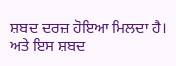ਸ਼ਬਦ ਦਰਜ਼ ਹੋਇਆ ਮਿਲਦਾ ਹੈ। ਅਤੇ ਇਸ ਸ਼ਬਦ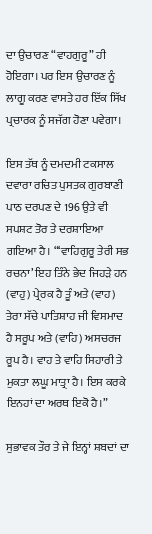ਦਾ ਉਚਾਰਣ “ਵਾਹਗੁਰੂ” ਹੀ ਹੋਇਗਾ। ਪਰ ਇਸ ਉਚਾਰਣ ਨੂੰ ਲਾਗੂ ਕਰਣ ਵਾਸਤੇ ਹਰ ਇੱਕ ਸਿੱਖ ਪ੍ਰਚਾਰਕ ਨੂੰ ਸਜੱਗ ਹੋਣਾ ਪਵੇਗਾ।

ਇਸ ਤੱਥ ਨੂੰ ਦਮਦਮੀ ਟਕਸਾਲ ਦਵਾਰਾ ਰਚਿਤ ਪੁਸਤਕ ਗੁਰਬਾਣੀ ਪਾਠ ਦਰਪਣ ਦੇ 196 ਉਤੇ ਵੀ ਸਪਸ਼ਟ ਤੋਰ ਤੇ ਦਰਸ਼ਾਇਆ ਗਇਆ ਹੈ। “‘ਵਾਹਿਗੁਰੂ ਤੇਰੀ ਸਭ ਰਚਨਾ’ ਇਹ ਤਿੰਨੇ ਭੇਦ ਜਿਹੜੇ ਹਨ (ਵਾਹੁ) ਪ੍ਰੇਰਕ ਹੈ ਤੂੰ ਅਤੇ (ਵਾਹ) ਤੇਰਾ ਸੱਚੇ ਪਾਤਿਸ਼ਾਹ ਜੀ ਵਿਸਮਾਦ ਹੈ ਸਰੂਪ ਅਤੇ (ਵਾਹਿ) ਅਸਚਰਜ ਰੂਪ ਹੈ। ਵਾਹ ਤੇ ਵਾਹਿ ਸਿਹਾਰੀ ਤੇ ਮੁਕਤਾ ਲਘੂ ਮਾਤ੍ਰਾ ਹੈ। ਇਸ ਕਰਕੇ ਇਨਹਾਂ ਦਾ ਅਰਥ ਇਕੋ ਹੈ।”

ਸੁਭਾਵਕ ਤੌਰ ਤੇ ਜੇ ਇਨ੍ਹਾਂ ਸ਼ਬਦਾਂ ਦਾ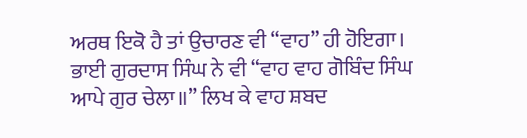ਅਰਥ ਇਕੋ ਹੈ ਤਾਂ ਉਚਾਰਣ ਵੀ “ਵਾਹ” ਹੀ ਹੋਇਗਾ। ਭਾਈ ਗੁਰਦਾਸ ਸਿੰਘ ਨੇ ਵੀ “ਵਾਹ ਵਾਹ ਗੋਬਿੰਦ ਸਿੰਘ ਆਪੇ ਗੁਰ ਚੇਲਾ॥” ਲਿਖ ਕੇ ਵਾਹ ਸ਼ਬਦ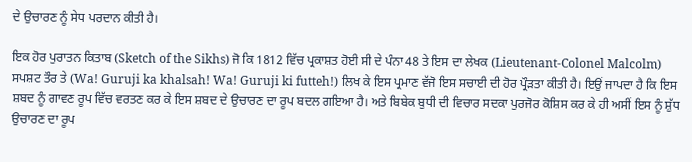ਦੇ ਉਚਾਰਣ ਨੂੰ ਸੇਧ ਪਰਦਾਨ ਕੀਤੀ ਹੈ।

ਇਕ ਹੋਰ ਪੁਰਾਤਨ ਕਿਤਾਬ (Sketch of the Sikhs) ਜੋ ਕਿ 1812 ਵਿੱਚ ਪ੍ਰਕਾਸ਼ਤ ਹੋਈ ਸੀ ਦੇ ਪੰਨਾ 48 ਤੇ ਇਸ ਦਾ ਲੇਖਕ (Lieutenant-Colonel Malcolm) ਸਪਸ਼ਟ ਤੌਰ ਤੇ (Wa! Guruji ka khalsah! Wa! Guruji ki futteh!) ਲਿਖ ਕੇ ਇਸ ਪ੍ਰਮਾਣ ਵੱਜੋ ਇਸ ਸਚਾਈ ਦੀ ਹੋਰ ਪ੍ਰੌੜਤਾ ਕੀਤੀ ਹੈ। ਇਉਂ ਜਾਪਦਾ ਹੈ ਕਿ ਇਸ ਸ਼ਬਦ ਨੂੰ ਗਾਵਣ ਰੂਪ ਵਿੱਚ ਵਰਤਣ ਕਰ ਕੇ ਇਸ ਸ਼ਬਦ ਦੇ ਉਚਾਰਣ ਦਾ ਰੂਪ ਬਦਲ ਗਇਆ ਹੈ। ਅਤੇ ਬਿਬੇਕ ਬੁਧੀ ਦੀ ਵਿਚਾਰ ਸਦਕਾ ਪੁਰਜੋਰ ਕੋਸ਼ਿਸ ਕਰ ਕੇ ਹੀ ਅਸੀਂ ਇਸ ਨੂੰ ਸ਼ੁੱਧ ਉਚਾਰਣ ਦਾ ਰੂਪ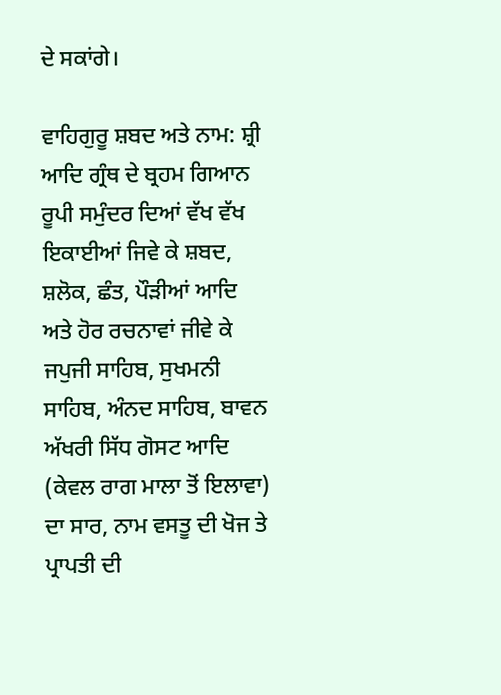ਦੇ ਸਕਾਂਗੇ।

ਵਾਹਿਗੁਰੂ ਸ਼ਬਦ ਅਤੇ ਨਾਮ: ਸ਼੍ਰੀ ਆਦਿ ਗ੍ਰੰਥ ਦੇ ਬ੍ਰਹਮ ਗਿਆਨ ਰੂਪੀ ਸਮੁੰਦਰ ਦਿਆਂ ਵੱਖ ਵੱਖ ਇਕਾਈਆਂ ਜਿਵੇ ਕੇ ਸ਼ਬਦ, ਸ਼ਲੋਕ, ਛੰਤ, ਪੌੜੀਆਂ ਆਦਿ ਅਤੇ ਹੋਰ ਰਚਨਾਵਾਂ ਜੀਵੇ ਕੇ ਜਪੁਜੀ ਸਾਹਿਬ, ਸੁਖਮਨੀ ਸਾਹਿਬ, ਅੰਨਦ ਸਾਹਿਬ, ਬਾਵਨ ਅੱਖਰੀ ਸਿੱਧ ਗੋਸਟ ਆਦਿ (ਕੇਵਲ ਰਾਗ ਮਾਲਾ ਤੋਂ ਇਲਾਵਾ) ਦਾ ਸਾਰ, ਨਾਮ ਵਸਤੂ ਦੀ ਖੋਜ ਤੇ ਪ੍ਰਾਪਤੀ ਦੀ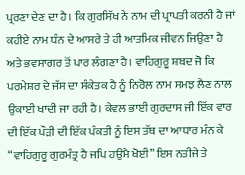ਪ੍ਰਰਣਾ ਦੇਣ ਦਾ ਹੈ। ਕਿ ਗੁਰਸਿੱਖ ਨੇ ਨਾਮ ਦੀ ਪ੍ਰਾਪਤੀ ਕਰਨੀ ਹੈ ਜਾਂ ਕਹੀਏ ਨਾਮ ਧੰਨ ਦੇ ਆਸਰੇ ਤੇ ਹੀ ਆਤਮਿਕ ਜੀਵਨ ਜਿਉਣਾ ਹੈ ਅਤੇ ਭਵਸਾਗਰ ਤੋਂ ਪਾਰ ਲੰਗਣਾ ਹੈ। ਵਾਹਿਗੁਰੂ ਸ਼ਬਦ ਜੋ ਕਿ ਪਰਮੇਸ਼ਰ ਦੇ ਜੱਸ ਦਾ ਸੰਕੇਤਕ ਹੈ ਨੂੰ ਨਿਰੋਲ ਨਾਮ ਸਮਝ ਲੈਣ ਨਾਲ ਉਕਾਈ ਖਾਦੀ ਜਾ ਰਹੀ ਹੈ। ਕੇਵਲ ਭਾਈ ਗੁਰਦਾਸ ਜੀ ਇੱਕ ਵਾਰ ਦੀ ਇੱਕ ਪੌੜੀ ਦੀ ਇੱਕ ਪੰਕਤੀ ਨੂੰ ਇਸ ਤੱਥ ਦਾ ਆਧਾਰ ਮੰਨ ਕੇ “ਵਾਹਿਗੁਰੂ ਗੁਰਮੰਤ੍ਰ ਹੈ ਜਪਿ ਹਉਮੈ ਖੋਈ” ਇਸ ਨਤੀਜੇ ਤੇ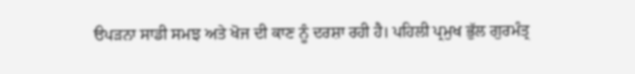ੳਪੜਨਾ ਸਾਡੀ ਸਮਝ ਅਤੇ ਖੋਜ ਦੀ ਕਾਣ ਨੂੰ ਦਰਸ਼ਾ ਰਹੀ ਹੈ। ਪਹਿਲੀ ਪ੍ਰਮੁਖ ਭੁੱਲ ਗੁਰਮੰਤ੍ਰ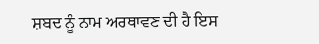ਸ਼ਬਦ ਨੂੰ ਨਾਮ ਅਰਥਾਵਣ ਦੀ ਹੈ ਇਸ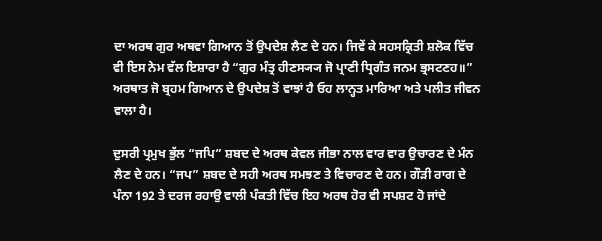ਦਾ ਅਰਥ ਗੁਰ ਅਥਵਾ ਗਿਆਨ ਤੋਂ ਉਪਦੇਸ਼ ਲੈਣ ਦੇ ਹਨ। ਜਿਵੇਂ ਕੇ ਸਹਸਕ੍ਰਿਤੀ ਸ਼ਲੋਕ ਵਿੱਚ ਵੀ ਇਸ ਨੇਮ ਵੱਲ ਇਸ਼ਾਰਾ ਹੈ “ਗੁਰ ਮੰਤ੍ਰ ਹੀਣਸ੍ਯ੍ਯ ਜੋ ਪ੍ਰਾਣੀ ਧ੍ਰਿਗੰਤ ਜਨਮ ਭ੍ਰਸਟਣਹ॥” ਅਰਥਾਤ ਜੋ ਬ੍ਰਹਮ ਗਿਆਨ ਦੇ ਉਪਦੇਸ਼ ਤੋਂ ਵਾਝਾਂ ਹੈ ਓਹ ਲਾਨ੍ਹਤ ਮਾਰਿਆ ਅਤੇ ਪਲੀਤ ਜੀਵਨ ਵਾਲਾ ਹੈ।

ਦੁਸਰੀ ਪ੍ਰਮੁਖ ਭੁੱਲ “ਜਪਿ” ਸ਼ਬਦ ਦੇ ਅਰਥ ਕੇਵਲ ਜੀਭਾ ਨਾਲ ਵਾਰ ਵਾਰ ਉਚਾਰਣ ਦੇ ਮੰਨ ਲੈਣ ਦੇ ਹਨ। “ਜਪ” ਸ਼ਬਦ ਦੇ ਸਹੀ ਅਰਥ ਸਮਝਣ ਤੇ ਵਿਚਾਰਣ ਦੇ ਹਨ। ਗੌੜੀ ਰਾਗ ਦੇ ਪੰਨਾ 192 ਤੇ ਦਰਜ ਰਹਾਉ ਵਾਲੀ ਪੰਕਤੀ ਵਿੱਚ ਇਹ ਅਰਥ ਹੋਰ ਵੀ ਸਪਸ਼ਟ ਹੋ ਜਾਂਦੇ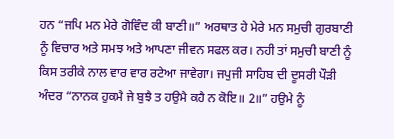ਹਨ “ਜਪਿ ਮਨ ਮੇਰੇ ਗੋਵਿੰਦ ਕੀ ਬਾਣੀ॥” ਅਰਥਾਤ ਹੇ ਮੇਰੇ ਮਨ ਸਮੁਚੀ ਗੁਰਬਾਣੀ ਨੂੰ ਵਿਚਾਰ ਅਤੇ ਸਮਝ ਅਤੇ ਆਪਣਾ ਜੀਵਨ ਸਫਲ ਕਰ। ਨਹੀ ਤਾਂ ਸਮੁਚੀ ਬਾਣੀ ਨੂੰ ਕਿਸ ਤਰੀਕੇ ਨਾਲ ਵਾਰ ਵਾਰ ਰਟੇਆ ਜਾਵੇਗਾ। ਜਪੁਜੀ ਸਾਹਿਬ ਦੀ ਦੂਸਰੀ ਪੌੜੀ ਅੰਦਰ “ਨਾਨਕ ਹੁਕਮੈ ਜੇ ਬੁਝੈ ਤ ਹਉਮੈ ਕਹੈ ਨ ਕੋਇ॥ 2॥” ਹਉਮੇ ਨੂੰ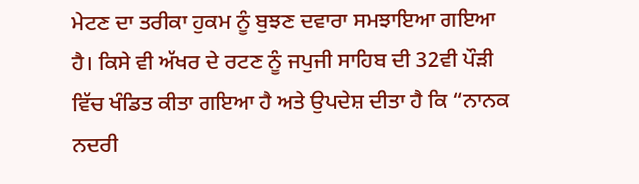ਮੇਟਣ ਦਾ ਤਰੀਕਾ ਹੁਕਮ ਨੂੰ ਬੁਝਣ ਦਵਾਰਾ ਸਮਝਾਇਆ ਗਇਆ ਹੈ। ਕਿਸੇ ਵੀ ਅੱਖਰ ਦੇ ਰਟਣ ਨੂੰ ਜਪੁਜੀ ਸਾਹਿਬ ਦੀ 32ਵੀ ਪੌੜੀ ਵਿੱਚ ਖੰਡਿਤ ਕੀਤਾ ਗਇਆ ਹੈ ਅਤੇ ਉਪਦੇਸ਼ ਦੀਤਾ ਹੈ ਕਿ “ਨਾਨਕ ਨਦਰੀ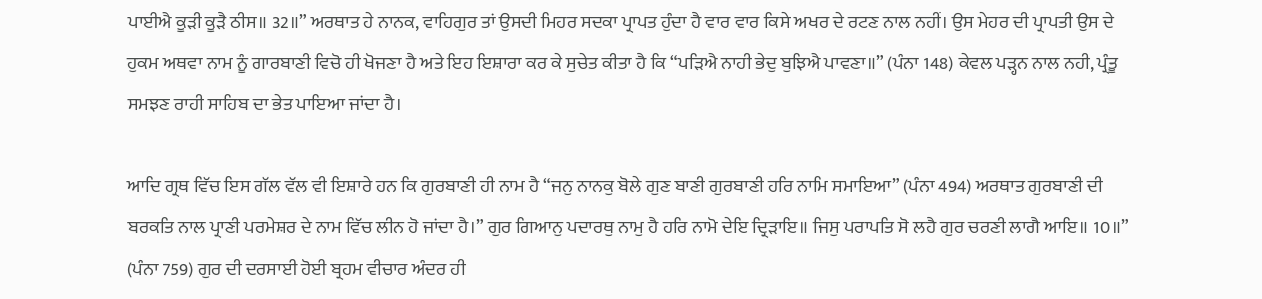ਪਾਈਐ ਕੂੜੀ ਕੂੜੈ ਠੀਸ॥ 32॥” ਅਰਥਾਤ ਹੇ ਨਾਨਕ, ਵਾਹਿਗੁਰ ਤਾਂ ਉਸਦੀ ਮਿਹਰ ਸਦਕਾ ਪ੍ਰਾਪਤ ਹੁੰਦਾ ਹੈ ਵਾਰ ਵਾਰ ਕਿਸੇ ਅਖਰ ਦੇ ਰਟਣ ਨਾਲ ਨਹੀਂ। ਉਸ ਮੇਹਰ ਦੀ ਪ੍ਰਾਪਤੀ ਉਸ ਦੇ ਹੁਕਮ ਅਥਵਾ ਨਾਮ ਨੂੰ ਗਾਰਬਾਣੀ ਵਿਚੋ ਹੀ ਖੋਜਣਾ ਹੈ ਅਤੇ ਇਹ ਇਸ਼ਾਰਾ ਕਰ ਕੇ ਸੁਚੇਤ ਕੀਤਾ ਹੈ ਕਿ “ਪੜਿਐ ਨਾਹੀ ਭੇਦੁ ਬੁਝਿਐ ਪਾਵਣਾ॥” (ਪੰਨਾ 148) ਕੇਵਲ ਪੜ੍ਹਨ ਨਾਲ ਨਹੀ, ਪ੍ਰੰਤੂ ਸਮਝਣ ਰਾਹੀ ਸਾਹਿਬ ਦਾ ਭੇਤ ਪਾਇਆ ਜਾਂਦਾ ਹੈ।

ਆਦਿ ਗ੍ਰਥ ਵਿੱਚ ਇਸ ਗੱਲ ਵੱਲ ਵੀ ਇਸ਼ਾਰੇ ਹਨ ਕਿ ਗੁਰਬਾਣੀ ਹੀ ਨਾਮ ਹੈ “ਜਨੁ ਨਾਨਕੁ ਬੋਲੇ ਗੁਣ ਬਾਣੀ ਗੁਰਬਾਣੀ ਹਰਿ ਨਾਮਿ ਸਮਾਇਆ” (ਪੰਨਾ 494) ਅਰਥਾਤ ਗੁਰਬਾਣੀ ਦੀ ਬਰਕਤਿ ਨਾਲ ਪ੍ਰਾਣੀ ਪਰਮੇਸ਼ਰ ਦੇ ਨਾਮ ਵਿੱਚ ਲੀਨ ਹੋ ਜਾਂਦਾ ਹੈ।” ਗੁਰ ਗਿਆਨੁ ਪਦਾਰਥੁ ਨਾਮੁ ਹੈ ਹਰਿ ਨਾਮੋ ਦੇਇ ਦ੍ਰਿੜਾਇ॥ ਜਿਸੁ ਪਰਾਪਤਿ ਸੋ ਲਹੈ ਗੁਰ ਚਰਣੀ ਲਾਗੈ ਆਇ॥ 10॥” (ਪੰਨਾ 759) ਗੁਰ ਦੀ ਦਰਸਾਈ ਹੋਈ ਬ੍ਰਹਮ ਵੀਚਾਰ ਅੰਦਰ ਹੀ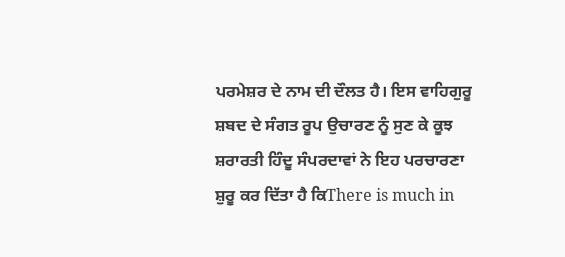ਪਰਮੇਸ਼ਰ ਦੇ ਨਾਮ ਦੀ ਦੌਲਤ ਹੈ। ਇਸ ਵਾਹਿਗੁਰੂ ਸ਼ਬਦ ਦੇ ਸੰਗਤ ਰੂਪ ਉਚਾਰਣ ਨੂੰ ਸੁਣ ਕੇ ਕੂਝ ਸ਼ਰਾਰਤੀ ਹਿੰਦੂ ਸੰਪਰਦਾਵਾਂ ਨੇ ਇਹ ਪਰਚਾਰਣਾ ਸ਼ੁਰੂ ਕਰ ਦਿੱਤਾ ਹੈ ਕਿThere is much in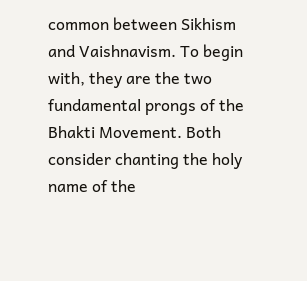common between Sikhism and Vaishnavism. To begin with, they are the two fundamental prongs of the Bhakti Movement. Both consider chanting the holy name of the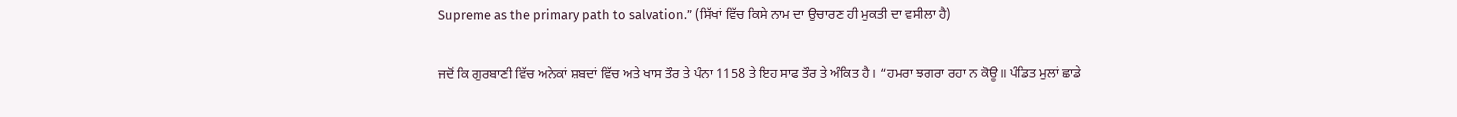Supreme as the primary path to salvation.” (ਸਿੱਖਾਂ ਵਿੱਚ ਕਿਸੇ ਨਾਮ ਦਾ ਉਚਾਰਣ ਹੀ ਮੁਕਤੀ ਦਾ ਵਸੀਲਾ ਹੈ)

ਜਦੋਂ ਕਿ ਗੁਰਬਾਣੀ ਵਿੱਚ ਅਨੇਕਾਂ ਸ਼ਬਦਾਂ ਵਿੱਚ ਅਤੇ ਖਾਸ ਤੌਰ ਤੇ ਪੰਨਾ 1158 ਤੇ ਇਹ ਸਾਫ ਤੌਰ ਤੇ ਅੰਕਿਤ ਹੈ। “ਹਮਰਾ ਝਗਰਾ ਰਹਾ ਨ ਕੋਊ॥ ਪੰਡਿਤ ਮੁਲਾਂ ਛਾਡੇ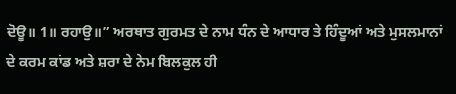ਦੋਊ॥ 1॥ ਰਹਾਉ॥” ਅਰਥਾਤ ਗੁਰਮਤ ਦੇ ਨਾਮ ਧੰਨ ਦੇ ਆਧਾਰ ਤੇ ਹਿੰਦੂਆਂ ਅਤੇ ਮੁਸਲਮਾਨਾਂ ਦੇ ਕਰਮ ਕਾਂਡ ਅਤੇ ਸ਼ਰਾ ਦੇ ਨੇਮ ਬਿਲਕੁਲ ਹੀ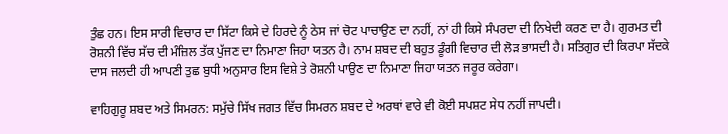ਤੁੰਛ ਹਨ। ਇਸ ਸਾਰੀ ਵਿਚਾਰ ਦਾ ਸਿੱਟਾ ਕਿਸੇ ਦੇ ਹਿਰਦੇ ਨੂੰ ਠੇਸ ਜਾਂ ਚੋਟ ਪਾਚਾਉਣ ਦਾ ਨਹੀਂ, ਨਾਂ ਹੀ ਕਿਸੇ ਸੰਪਰਦਾ ਦੀ ਨਿਖੇਦੀ ਕਰਣ ਦਾ ਹੈ। ਗੁਰਮਤ ਦੀ ਰੋਸ਼ਨੀ ਵਿੱਚ ਸੱਚ ਦੀ ਮੰਜ਼ਿਲ ਤੱਕ ਪੁੱਜਣ ਦਾ ਨਿਮਾਣਾ ਜਿਹਾ ਯਤਨ ਹੈ। ਨਾਮ ਸ਼ਬਦ ਦੀ ਬਹੁਤ ਡੂੰਗੀ ਵਿਚਾਰ ਦੀ ਲੋੜ ਭਾਸਦੀ ਹੈ। ਸਤਿਗੁਰ ਦੀ ਕਿਰਪਾ ਸੱਦਕੇ ਦਾਸ ਜਲਦੀ ਹੀ ਆਪਣੀ ਤੁਛ ਬੁਧੀ ਅਨੁਸਾਰ ਇਸ ਵਿਸ਼ੇ ਤੇ ਰੋਸ਼ਨੀ ਪਾਉਣ ਦਾ ਨਿਮਾਣਾ ਜਿਹਾ ਯਤਨ ਜਰੂਰ ਕਰੇਗਾ।

ਵਾਹਿਗੁਰੂ ਸ਼ਬਦ ਅਤੇ ਸਿਮਰਨ: ਸਮੁੱਚੇ ਸਿੱਖ ਜਗਤ ਵਿੱਚ ਸਿਮਰਨ ਸ਼ਬਦ ਦੇ ਅਰਥਾਂ ਵਾਰੇ ਵੀ ਕੋਈ ਸਪਸ਼ਟ ਸੇਧ ਨਹੀਂ ਜਾਪਦੀ।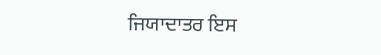ਜਿਯਾਦਾਤਰ ਇਸ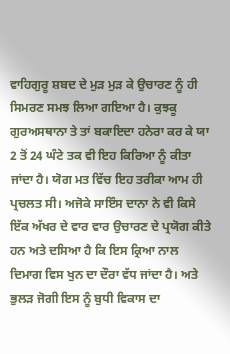ਵਾਹਿਗੁਰੂ ਸ਼ਬਦ ਦੇ ਮੁੜ ਮੁੜ ਕੇ ਉਚਾਰਣ ਨੂੰ ਹੀ ਸਿਮਰਣ ਸਮਝ ਲਿਆ ਗਇਆ ਹੈ। ਕੁਝਕੂ ਗੁਰਅਸਥਾਨਾ ਤੇ ਤਾਂ ਬਕਾਇਦਾ ਹਨੇਰਾ ਕਰ ਕੇ ਯਾ 2 ਤੋਂ 24 ਘੰਟੇ ਤਕ ਵੀ ਇਹ ਕਿਰਿਆ ਨੂੰ ਕੀਤਾ ਜਾਂਦਾ ਹੈ। ਯੋਗ ਮਤ ਵਿੱਚ ਇਹ ਤਰੀਕਾ ਆਮ ਹੀ ਪ੍ਰਚਲਤ ਸੀ। ਅਜੋਕੇ ਸਾਇੰਸ ਦਾਨਾ ਨੇ ਵੀ ਕਿਸੇ ਇੱਕ ਅੱਖਰ ਦੇ ਵਾਰ ਵਾਰ ਉਚਾਰਣ ਦੇ ਪ੍ਰਯੋਗ ਕੀਤੇ ਹਨ ਅਤੇ ਦਸਿਆ ਹੈ ਕਿ ਇਸ ਕ੍ਰਿਆ ਨਾਲ ਦਿਮਾਗ ਵਿਸ ਖੁਨ ਦਾ ਦੌਰਾ ਵੱਧ ਜਾਂਦਾ ਹੈ। ਅਤੇ ਭੁਲੜ ਜੋਗੀ ਇਸ ਨੂੰ ਬੁਧੀ ਵਿਕਾਸ ਦਾ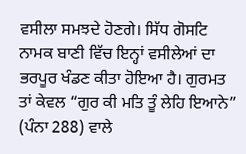ਵਸੀਲਾ ਸਮਝਦੇ ਹੋਣਗੇ। ਸਿੱਧ ਗੋਸਟਿ ਨਾਮਕ ਬਾਣੀ ਵਿੱਚ ਇਨ੍ਹਾਂ ਵਸੀਲੇਆਂ ਦਾ ਭਰਪੂਰ ਖੰਡਣ ਕੀਤਾ ਹੋਇਆ ਹੈ। ਗੁਰਮਤ ਤਾਂ ਕੇਵਲ “ਗੁਰ ਕੀ ਮਤਿ ਤੂੰ ਲੇਹਿ ਇਆਨੇ” (ਪੰਨਾ 288) ਵਾਲੇ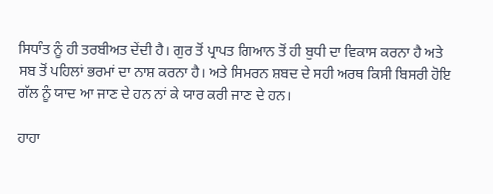ਸਿਧਾੰਤ ਨੂੰ ਹੀ ਤਰਬੀਅਤ ਦੇਂਦੀ ਹੈ। ਗੁਰ ਤੋਂ ਪ੍ਰਾਪਤ ਗਿਆਨ ਤੋਂ ਹੀ ਬੁਧੀ ਦਾ ਵਿਕਾਸ ਕਰਨਾ ਹੈ ਅਤੇ ਸਬ ਤੋਂ ਪਹਿਲਾਂ ਭਰਮਾਂ ਦਾ ਨਾਸ਼ ਕਰਨਾ ਹੈ। ਅਤੇ ਸਿਮਰਨ ਸ਼ਬਦ ਦੇ ਸਹੀ ਅਰਥ ਕਿਸੀ ਬਿਸਰੀ ਹੋਇ ਗੱਲ ਨੂੰ ਯਾਦ ਆ ਜਾਣ ਦੇ ਹਨ ਨਾਂ ਕੇ ਯਾਰ ਕਰੀ ਜਾਣ ਦੇ ਹਨ।

ਹਾਹਾ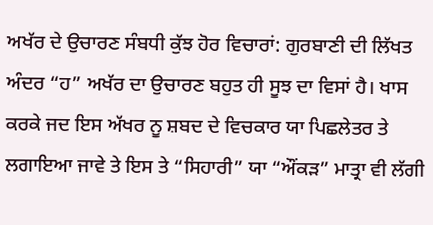ਅਖੱਰ ਦੇ ਉਚਾਰਣ ਸੰਬਧੀ ਕੁੱਝ ਹੋਰ ਵਿਚਾਰਾਂ: ਗੁਰਬਾਣੀ ਦੀ ਲਿੱਖਤ ਅੰਦਰ “ਹ” ਅਖੱਰ ਦਾ ਉਚਾਰਣ ਬਹੁਤ ਹੀ ਸੂਝ ਦਾ ਵਿਸਾਂ ਹੈ। ਖਾਸ ਕਰਕੇ ਜਦ ਇਸ ਅੱਖਰ ਨੂ ਸ਼ਬਦ ਦੇ ਵਿਚਕਾਰ ਯਾ ਪਿਛਲੇਤਰ ਤੇ ਲਗਾਇਆ ਜਾਵੇ ਤੇ ਇਸ ਤੇ “ਸਿਹਾਰੀ” ਯਾ “ਔਂਕੜ” ਮਾਤ੍ਰਾ ਵੀ ਲੱਗੀ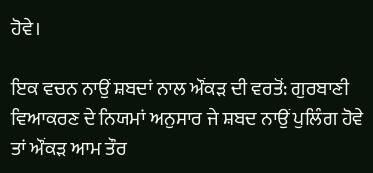ਹੋਵੇ।

ਇਕ ਵਚਨ ਨਾਉਂ ਸ਼ਬਦਾਂ ਨਾਲ ਔਂਕੜ ਦੀ ਵਰਤੋਂ: ਗੁਰਬਾਣੀ ਵਿਆਕਰਣ ਦੇ ਨਿਯਮਾਂ ਅਨੁਸਾਰ ਜੇ ਸ਼ਬਦ ਨਾਉਂ ਪੁਲਿੰਗ ਹੋਵੇ ਤਾਂ ਔਂਕੜ ਆਮ ਤੌਰ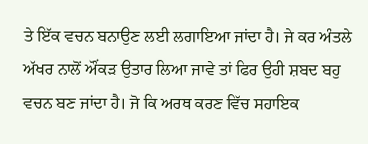ਤੇ ਇੱਕ ਵਚਨ ਬਨਾਉਣ ਲਈ ਲਗਾਇਆ ਜਾਂਦਾ ਹੈ। ਜੇ ਕਰ ਅੰਤਲੇ ਅੱਖਰ ਨਾਲੋਂ ਔਂਕੜ ਉਤਾਰ ਲਿਆ ਜਾਵੇ ਤਾਂ ਫਿਰ ਉਹੀ ਸ਼ਬਦ ਬਹੁ ਵਚਨ ਬਣ ਜਾਂਦਾ ਹੈ। ਜੋ ਕਿ ਅਰਥ ਕਰਣ ਵਿੱਚ ਸਹਾਇਕ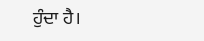ਹੁੰਦਾ ਹੈ।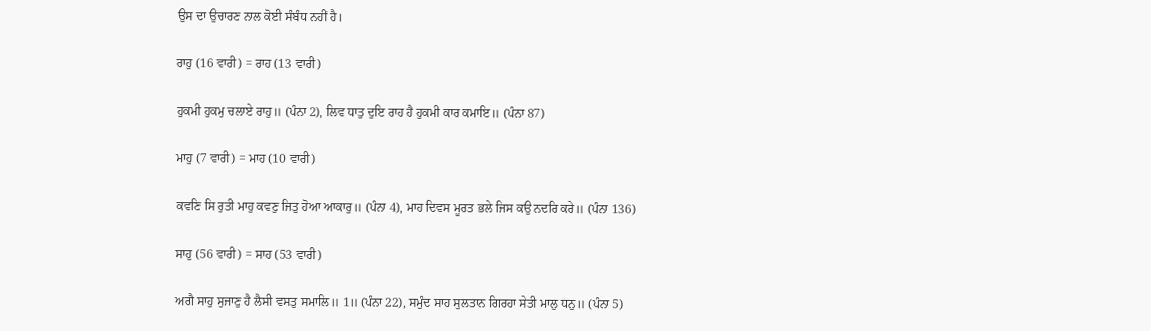ਉਸ ਦਾ ਉਚਾਰਣ ਨਾਲ ਕੋਈ ਸੰਬੰਧ ਨਹੀਂ ਹੈ।

ਰਾਹੁ (16 ਵਾਰੀ) = ਰਾਹ (13 ਵਾਰੀ)

ਹੁਕਮੀ ਹੁਕਮੁ ਚਲਾਏ ਰਾਹੁ॥ (ਪੰਨਾ 2), ਲਿਵ ਧਾਤੁ ਦੁਇ ਰਾਹ ਹੈ ਹੁਕਮੀ ਕਾਰ ਕਮਾਇ॥ (ਪੰਨਾ 87)

ਮਾਹੁ (7 ਵਾਰੀ) = ਮਾਹ (10 ਵਾਰੀ)

ਕਵਣਿ ਸਿ ਰੁਤੀ ਮਾਹੁ ਕਵਣੁ ਜਿਤੁ ਹੋਆ ਆਕਾਰੁ॥ (ਪੰਨਾ 4), ਮਾਹ ਦਿਵਸ ਮੂਰਤ ਭਲੇ ਜਿਸ ਕਉ ਨਦਰਿ ਕਰੇ॥ (ਪੰਨਾ 136)

ਸਾਹੁ (56 ਵਾਰੀ) = ਸਾਹ (53 ਵਾਰੀ)

ਅਗੈ ਸਾਹੁ ਸੁਜਾਣੁ ਹੈ ਲੈਸੀ ਵਸਤੁ ਸਮਾਲਿ॥ 1॥ (ਪੰਨਾ 22), ਸਮੁੰਦ ਸਾਹ ਸੁਲਤਾਨ ਗਿਰਹਾ ਸੇਤੀ ਮਾਲੁ ਧਨੁ॥ (ਪੰਨਾ 5)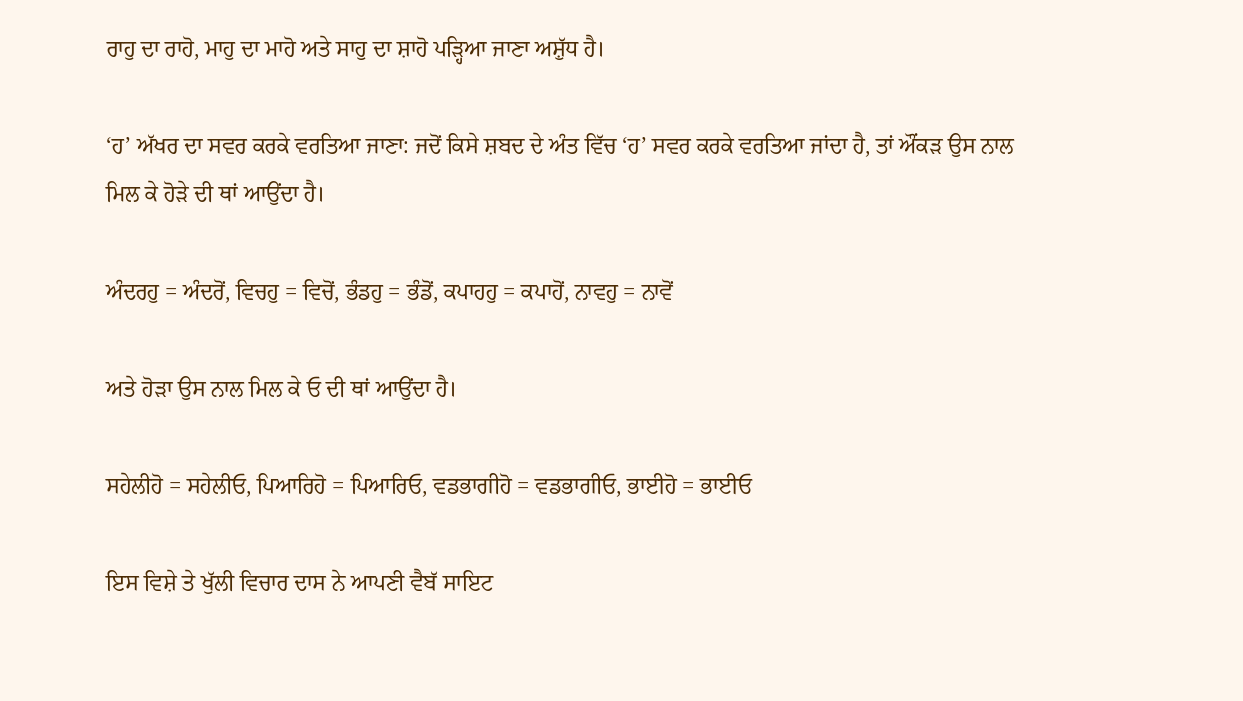ਰਾਹੁ ਦਾ ਰਾਹੋ, ਮਾਹੁ ਦਾ ਮਾਹੋ ਅਤੇ ਸਾਹੁ ਦਾ ਸ਼ਾਹੋ ਪੜ੍ਹਿਆ ਜਾਣਾ ਅਸ਼ੁੱਧ ਹੈ।

‘ਹ’ ਅੱਖਰ ਦਾ ਸਵਰ ਕਰਕੇ ਵਰਤਿਆ ਜਾਣਾ: ਜਦੋਂ ਕਿਸੇ ਸ਼ਬਦ ਦੇ ਅੰਤ ਵਿੱਚ ‘ਹ’ ਸਵਰ ਕਰਕੇ ਵਰਤਿਆ ਜਾਂਦਾ ਹੈ, ਤਾਂ ਔਂਕੜ ਉਸ ਨਾਲ ਮਿਲ ਕੇ ਹੋੜੇ ਦੀ ਥਾਂ ਆਉਂਦਾ ਹੈ।

ਅੰਦਰਹੁ = ਅੰਦਰੋਂ, ਵਿਚਹੁ = ਵਿਚੋਂ, ਭੰਡਹੁ = ਭੰਡੋਂ, ਕਪਾਹਹੁ = ਕਪਾਹੋਂ, ਨਾਵਹੁ = ਨਾਵੋਂ

ਅਤੇ ਹੋੜਾ ਉਸ ਨਾਲ ਮਿਲ ਕੇ ਓ ਦੀ ਥਾਂ ਆਉਂਦਾ ਹੈ।

ਸਹੇਲੀਹੋ = ਸਹੇਲੀਓ, ਪਿਆਰਿਹੋ = ਪਿਆਰਿਓ, ਵਡਭਾਗੀਹੋ = ਵਡਭਾਗੀਓ, ਭਾਈਹੋ = ਭਾਈਓ

ਇਸ ਵਿਸ਼ੇ ਤੇ ਖੁੱਲੀ ਵਿਚਾਰ ਦਾਸ ਨੇ ਆਪਣੀ ਵੈਬੱ ਸਾਇਟ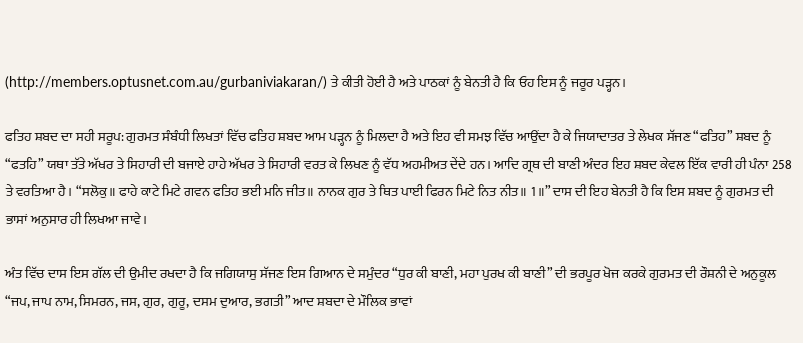(http://members.optusnet.com.au/gurbaniviakaran/) ਤੇ ਕੀਤੀ ਹੋਈ ਹੈ ਅਤੇ ਪਾਠਕਾਂ ਨੂੰ ਬੇਨਤੀ ਹੈ ਕਿ ਓਹ ਇਸ ਨੂੰ ਜਰੂਰ ਪੜ੍ਹਨ।

ਫਤਿਹ ਸ਼ਬਦ ਦਾ ਸਹੀ ਸਰੂਪ: ਗੁਰਮਤ ਸੰਬੰਧੀ ਲਿਖਤਾਂ ਵਿੱਚ ਫਤਿਹ ਸ਼ਬਦ ਆਮ ਪੜ੍ਹਨ ਨੂੰ ਮਿਲਦਾ ਹੈ ਅਤੇ ਇਹ ਵੀ ਸਮਝ ਵਿੱਚ ਆਉਂਦਾ ਹੈ ਕੇ ਜਿਯਾਦਾਤਰ ਤੇ ਲੇਖਕ ਸੱਜਣ “ਫਤਿਹ” ਸ਼ਬਦ ਨੂੰ “ਫਤਹਿ” ਯਥਾ ਤੱਤੇ ਅੱਖਰ ਤੇ ਸਿਹਾਰੀ ਦੀ ਬਜਾਏ ਹਾਹੇ ਅੱਖਰ ਤੇ ਸਿਹਾਰੀ ਵਰਤ ਕੇ ਲਿਖਣ ਨੂੰ ਵੱਧ ਅਹਮੀਅਤ ਦੇਂਦੇ ਹਨ। ਆਦਿ ਗ੍ਰਥ ਦੀ ਬਾਣੀ ਅੰਦਰ ਇਹ ਸ਼ਬਦ ਕੇਵਲ ਇੱਕ ਵਾਰੀ ਹੀ ਪੰਨਾ 258 ਤੇ ਵਰਤਿਆ ਹੈ। “ਸਲੋਕੁ॥ ਫਾਹੇ ਕਾਟੇ ਮਿਟੇ ਗਵਨ ਫਤਿਹ ਭਈ ਮਨਿ ਜੀਤ॥ ਨਾਨਕ ਗੁਰ ਤੇ ਥਿਤ ਪਾਈ ਫਿਰਨ ਮਿਟੇ ਨਿਤ ਨੀਤ॥ 1॥” ਦਾਸ ਦੀ ਇਹ ਬੇਨਤੀ ਹੈ ਕਿ ਇਸ ਸ਼ਬਦ ਨੂੰ ਗੁਰਮਤ ਦੀ ਭਾਸਾਂ ਅਨੁਸਾਰ ਹੀ ਲਿਖਆ ਜਾਵੇ।

ਅੰਤ ਵਿੱਚ ਦਾਸ ਇਸ ਗੱਲ ਦੀ ਉਮੀਦ ਰਖਦਾ ਹੈ ਕਿ ਜਗਿਯਾਸੁ ਸੱਜਣ ਇਸ ਗਿਆਨ ਦੇ ਸਮੁੰਦਰ “ਧੁਰ ਕੀ ਬਾਣੀ, ਮਹਾ ਪੁਰਖ ਕੀ ਬਾਣੀ” ਦੀ ਭਰਪੂਰ ਖੋਜ ਕਰਕੇ ਗੁਰਮਤ ਦੀ ਰੌਸ਼ਨੀ ਦੇ ਅਨੁਕੂਲ “ਜਪ, ਜਾਪ ਨਾਮ, ਸਿਮਰਨ, ਜਸ, ਗੁਰ, ਗੁਰੂ, ਦਸਮ ਦੁਆਰ, ਭਗਤੀ” ਆਦ ਸ਼ਬਦਾ ਦੇ ਮੌਲਿਕ ਭਾਵਾਂ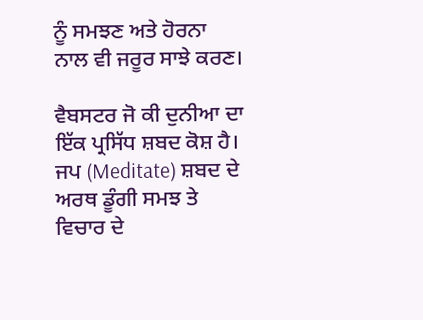ਨੂੰ ਸਮਝਣ ਅਤੇ ਹੋਰਨਾ ਨਾਲ ਵੀ ਜਰੂਰ ਸਾਝੇ ਕਰਣ।

ਵੈਬਸਟਰ ਜੋ ਕੀ ਦੁਨੀਆ ਦਾ ਇੱਕ ਪ੍ਰਸਿੱਧ ਸ਼ਬਦ ਕੋਸ਼ ਹੈ। ਜਪ (Meditate) ਸ਼ਬਦ ਦੇ ਅਰਥ ਡੂੰਗੀ ਸਮਝ ਤੇ ਵਿਚਾਰ ਦੇ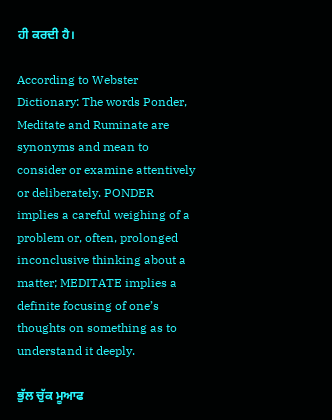ਹੀ ਕਰਦੀ ਹੈ।

According to Webster Dictionary: The words Ponder, Meditate and Ruminate are synonyms and mean to consider or examine attentively or deliberately. PONDER implies a careful weighing of a problem or, often, prolonged inconclusive thinking about a matter; MEDITATE implies a definite focusing of one’s thoughts on something as to understand it deeply.

ਭੁੱਲ ਚੁੱਕ ਮੂਆਫ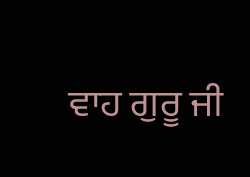ਵਾਹ ਗੁਰੂ ਜੀ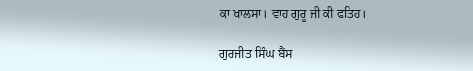ਕਾ ਖਾਲਸਾ। ਵਾਹ ਗੁਰੂ ਜੀ ਕੀ ਫਤਿਹ।

ਗੁਰਜੀਤ ਸਿੰਘ ਬੈਂਸ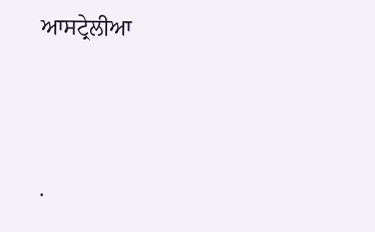ਆਸਟ੍ਰੇਲੀਆ




.